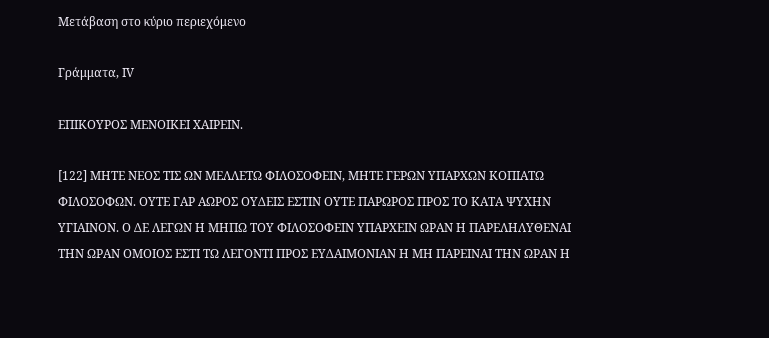Μετάβαση στο κύριο περιεχόμενο

Γράμματα, ΙV

ΕΠΙΚΟΥΡΟΣ ΜΕΝΟΙΚΕΙ ΧΑΙΡΕΙΝ.

[122] ΜΗΤΕ ΝΕΟΣ ΤΙΣ ΩΝ ΜΕΛΛΕΤΩ ΦΙΛΟΣΟΦΕΙΝ, ΜΗΤΕ ΓΕΡΩΝ ΥΠΑΡΧΩΝ ΚΟΠΙΑΤΩ ΦΙΛΟΣΟΦΩΝ. ΟΥΤΕ ΓΑΡ ΑΩΡΟΣ ΟΥΔΕΙΣ ΕΣΤΙΝ ΟΥΤΕ ΠΑΡΩΡΟΣ ΠΡΟΣ ΤΟ ΚΑΤΑ ΨΥΧΗΝ ΥΓΙΑΙΝΟΝ. Ο ΔΕ ΛΕΓΩΝ Η ΜΗΠΩ ΤΟΥ ΦΙΛΟΣΟΦΕΙΝ ΥΠΑΡΧΕΙΝ ΩΡΑΝ Η ΠΑΡΕΛΗΛΥΘΕΝΑΙ ΤΗΝ ΩΡΑΝ ΟΜΟΙΟΣ ΕΣΤΙ ΤΩ ΛΕΓΟΝΤΙ ΠΡΟΣ ΕΥΔΑΙΜΟΝΙΑΝ Η ΜΗ ΠΑΡΕΙΝΑΙ ΤΗΝ ΩΡΑΝ Η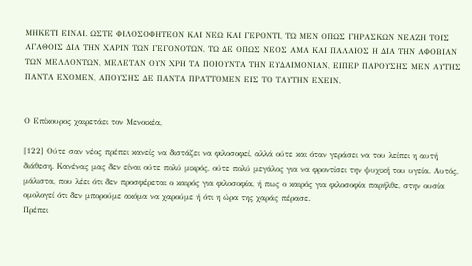ΜΗΚΕΤΙ ΕΙΝΑΙ. ΩΣΤΕ ΦΙΛΟΣΟΦΗΤΕΟΝ ΚΑΙ ΝΕΩ ΚΑΙ ΓΕΡΟΝΤΙ, ΤΩ ΜΕΝ ΟΠΩΣ ΓΗΡΑΣΚΩΝ ΝΕΑΖΗ ΤΟΙΣ ΑΓΑΘΟΙΣ ΔΙΑ ΤΗΝ ΧΑΡΙΝ ΤΩΝ ΓΕΓΟΝΟΤΩΝ, ΤΩ ΔΕ ΟΠΩΣ ΝΕΟΣ ΑΜΑ ΚΑΙ ΠΑΛΑΙΟΣ Η ΔΙΑ ΤΗΝ ΑΦΟΒΙΑΝ ΤΩΝ ΜΕΛΛΟΝΤΩΝ, ΜΕΛΕΤΑΝ ΟΥΝ ΧΡΗ ΤΑ ΠΟΙΟΥΝΤΑ ΤΗΝ ΕΥΔΑΙΜΟΝΙΑΝ, ΕΙΠΕΡ ΠΑΡΟΥΣΗΣ ΜΕΝ ΑΥΤΗΣ ΠΑΝΤΑ ΕΧΟΜΕΝ, ΑΠΟΥΣΗΣ ΔΕ ΠΑΝΤΑ ΠΡΑΤΤΟΜΕΝ ΕΙΣ ΤΟ ΤΑΥΤΗΝ ΕΧΕΙΝ.


Ο Επίκουρος χαιρετάει τον Μενοικέα,

[122] Ούτε σαν νέος πρέπει κανείς να διστάζει να φιλοσοφεί, αλλά ούτε και όταν γεράσει να του λείπει η αυτή διάθεση. Κανένας μας δεν είναι ούτε πολύ μικρός, ούτε πολύ μεγάλος για να φροντίσει την ψυχική του υγεία. Αυτός, μάλιστα, που λέει ότι δεν προσφέρεται ο καιρός για φιλοσοφία, ή πως ο καιρός για φιλοσοφία παρήλθε, στην ουσία ομολογεί ότι δεν μπορούμε ακόμα να χαρούμε ή ότι η ώρα της χαράς πέρασε.
Πρέπει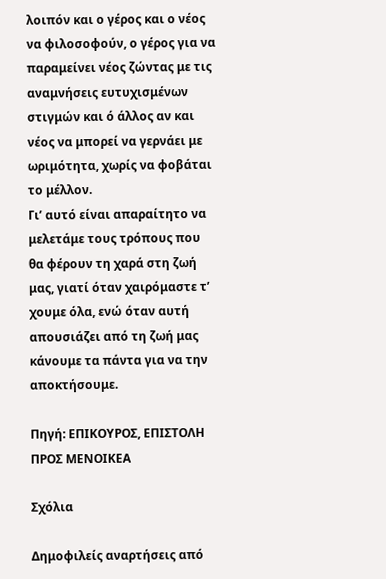λοιπόν και ο γέρος και ο νέος να φιλοσοφούν, ο γέρος για να παραμείνει νέος ζώντας με τις αναμνήσεις ευτυχισμένων στιγμών και ό άλλος αν και νέος να μπορεί να γερνάει με ωριμότητα, χωρίς να φοβάται το μέλλον.
Γι’ αυτό είναι απαραίτητο να μελετάμε τους τρόπους που θα φέρουν τη χαρά στη ζωή μας, γιατί όταν χαιρόμαστε τ’ χουμε όλα, ενώ όταν αυτή απουσιάζει από τη ζωή μας κάνουμε τα πάντα για να την αποκτήσουμε.

Πηγή: ΕΠΙΚΟΥΡΟΣ, ΕΠΙΣΤΟΛΗ ΠΡΟΣ ΜΕΝΟΙΚΕΑ

Σχόλια

Δημοφιλείς αναρτήσεις από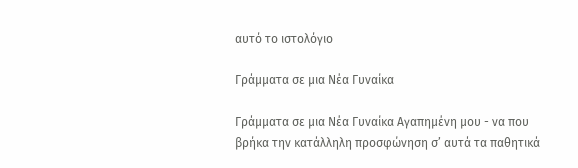αυτό το ιστολόγιο

Γράμματα σε μια Νέα Γυναίκα

Γράμματα σε μια Νέα Γυναίκα Αγαπημένη μου - να που βρήκα την κατάλληλη προσφώνηση σ’ αυτά τα παθητικά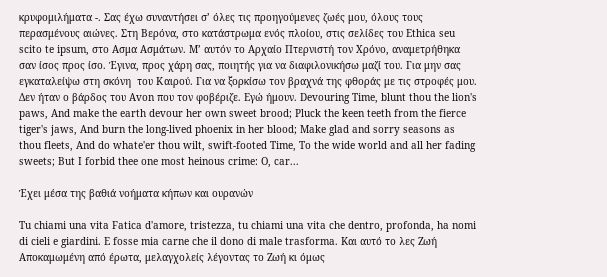κρυφομιλήματα -. Σας έχω συναντήσει σ’ όλες τις προηγούμενες ζωές μου, όλους τους περασμένους αιώνες. Στη Βερόνα, στο κατάστρωμα ενός πλοίου, στις σελίδες του Ethica seu scito te ipsum, στο Ασμα Ασμάτων. Μ’ αυτόν το Αρχαίο Πτερνιστή τον Χρόνο, αναμετρήθηκα σαν ίσος προς ίσο. Έγινα, προς χάρη σας, ποιητής για να διαφιλονικήσω μαζί του. Για μην σας εγκαταλείψω στη σκόνη  του Καιρού. Για να ξορκίσω τον βραχνά της φθοράς με τις στροφές μου. Δεν ήταν ο βάρδος του Avon που τον φοβέριζε. Εγώ ήμουν. Devouring Time, blunt thou the lion's paws, And make the earth devour her own sweet brood; Pluck the keen teeth from the fierce tiger's jaws, And burn the long-lived phoenix in her blood; Make glad and sorry seasons as thou fleets, And do whate'er thou wilt, swift-footed Time, To the wide world and all her fading sweets; But I forbid thee one most heinous crime: O, car...

Έχει μέσα της βαθιά νοήματα κήπων και ουρανών

Tu chiami una vita Fatica d'amore, tristezza, tu chiami una vita che dentro, profonda, ha nomi di cieli e giardini. E fosse mia carne che il dono di male trasforma. Kαι αυτό το λες Ζωή Αποκαμωμένη από έρωτα, μελαγχολείς λέγοντας το Ζωή κι όμως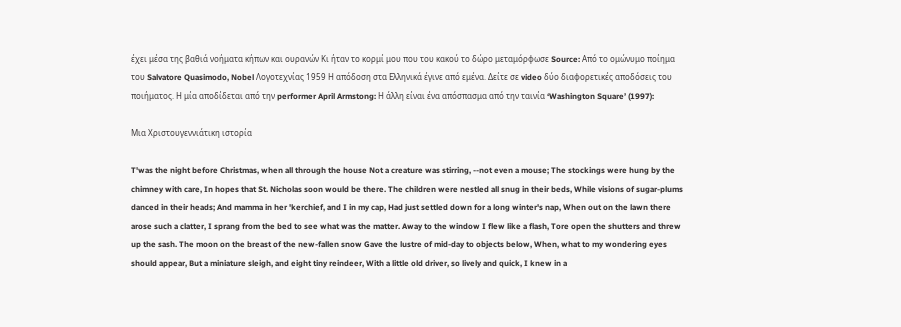έχει μέσα της βαθιά νοήματα κήπων και ουρανών Κι ήταν το κορμί μου που του κακού το δώρο μεταμόρφωσε Source: Από το ομώνυμο ποίημα του Salvatore Quasimodo, Nobel Λογοτεχνίας 1959 Η απόδοση στα Ελληνικά έγινε από εμένα. Δείτε σε video δύο διαφορετικές αποδόσεις του ποιήματος. Η μία αποδίδεται από την performer April Armstong: Η άλλη είναι ένα απόσπασμα από την ταινία ‘Washington Square’ (1997):

Μια Χριστουγεννιάτικη ιστορία

T'was the night before Christmas, when all through the house Not a creature was stirring, --not even a mouse; The stockings were hung by the chimney with care, In hopes that St. Nicholas soon would be there. The children were nestled all snug in their beds, While visions of sugar-plums danced in their heads; And mamma in her 'kerchief, and I in my cap, Had just settled down for a long winter's nap, When out on the lawn there arose such a clatter, I sprang from the bed to see what was the matter. Away to the window I flew like a flash, Tore open the shutters and threw up the sash. The moon on the breast of the new-fallen snow Gave the lustre of mid-day to objects below, When, what to my wondering eyes should appear, But a miniature sleigh, and eight tiny reindeer, With a little old driver, so lively and quick, I knew in a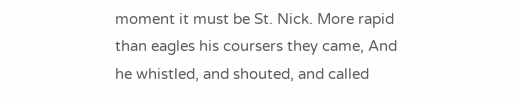moment it must be St. Nick. More rapid than eagles his coursers they came, And he whistled, and shouted, and called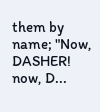them by name; "Now, DASHER! now, D...